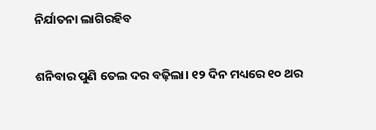ନିର୍ଯାତନା ଲାଗିରହିବ

ଶନିବାର ପୁଣି ତେଲ ଦର ବଢ଼ିଲା। ୧୨ ଦିନ ମଧ୍ୟରେ ୧୦ ଥର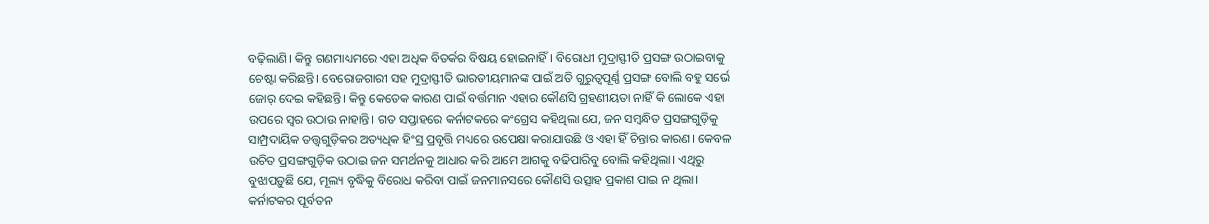ବଢ଼ିଲାଣି। କିନ୍ତୁ ଗଣମାଧ୍ୟମରେ ଏହା ଅଧିକ ବିତର୍କର ବିଷୟ ହୋଇନାହିଁ। ବିରୋଧୀ ମୁଦ୍ରାସ୍ଫୀତି ପ୍ରସଙ୍ଗ ଉଠାଇବାକୁ ଚେଷ୍ଟା କରିଛନ୍ତି। ବେରୋଜଗାରୀ ସହ ମୁଦ୍ରାସ୍ଫୀତି ଭାରତୀୟମାନଙ୍କ ପାଇଁ ଅତି ଗୁରୁତ୍ୱପୂର୍ଣ୍ଣ ପ୍ରସଙ୍ଗ ବୋଲି ବହୁ ସର୍ଭେ ଜୋର୍‌ ଦେଇ କହିଛନ୍ତି। କିନ୍ତୁ କେତେକ କାରଣ ପାଇଁ ବର୍ତ୍ତମାନ ଏହାର କୌଣସି ଗ୍ରହଣୀୟତା ନାହିଁ କି ଲୋକେ ଏହା ଉପରେ ସ୍ବର ଉଠାଉ ନାହାନ୍ତି। ଗତ ସପ୍ତାହରେ କର୍ନାଟକରେ କଂଗ୍ରେସ କହିଥିଲା ଯେ, ଜନ ସମ୍ବନ୍ଧିତ ପ୍ରସଙ୍ଗଗୁଡ଼ିକୁ ସାମ୍ପ୍ରଦାୟିକ ତତ୍ତ୍ୱଗୁଡ଼ିକର ଅତ୍ୟଧିକ ହିଂସ୍ର ପ୍ରବୃତ୍ତି ମଧ୍ୟରେ ଉପେକ୍ଷା କରାଯାଉଛି ଓ ଏହା ହିଁ ଚିନ୍ତାର କାରଣ। କେବଳ ଉଚିତ ପ୍ରସଙ୍ଗଗୁଡ଼ିକ ଉଠାଇ ଜନ ସମର୍ଥନକୁ ଆଧାର କରି ଆମେ ଆଗକୁ ବଢିପାରିବୁ ବୋଲି କହିଥିଲା। ଏଥିରୁ ବୁଝାପଡ଼ୁଛି ଯେ, ମୂଲ୍ୟ ବୃଦ୍ଧିକୁ ବିରୋଧ କରିବା ପାଇଁ ଜନମାନସରେ କୌଣସି ଉତ୍ସାହ ପ୍ରକାଶ ପାଇ ନ ଥିଲା। କର୍ନାଟକର ପୂର୍ବତନ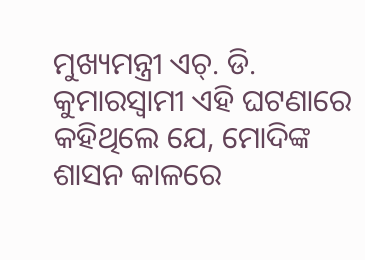ମୁଖ୍ୟମନ୍ତ୍ରୀ ଏଚ୍‌. ଡି. କୁମାରସ୍ବାମୀ ଏହି ଘଟଣାରେ କହିଥିଲେ ଯେ, ମୋଦିଙ୍କ ଶାସନ କାଳରେ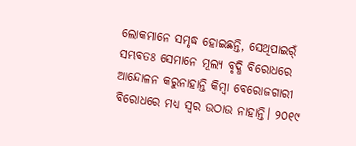ଲୋକମାନେ ସମୃଦ୍ଧ ହୋଇଛନ୍ତି, ସେଥିପାଇର୍ଁ ସମ୍ଭବତଃ ସେମାନେ ମୂଲ୍ୟ ବୃଦ୍ଧି ବିରୋଧରେ ଆନ୍ଦୋଳନ କରୁନାହାନ୍ତି କିମ୍ବା ବେରୋଜଗାରୀ ବିରୋଧରେ ମଧ୍ୟ ସ୍ବର ଉଠାଉ ନାହାନ୍ତି। ୨୦୧୯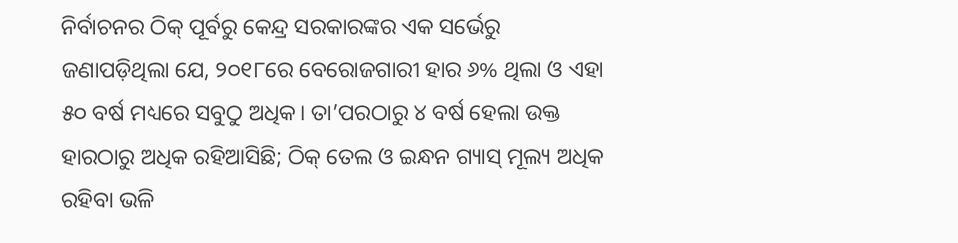ନିର୍ବାଚନର ଠିକ୍‌ ପୂର୍ବରୁ କେନ୍ଦ୍ର ସରକାରଙ୍କର ଏକ ସର୍ଭେରୁ ଜଣାପଡ଼ିଥିଲା ଯେ, ୨୦୧୮ରେ ବେରୋଜଗାରୀ ହାର ୬% ଥିଲା ଓ ଏହା ୫୦ ବର୍ଷ ମଧ୍ୟରେ ସବୁଠୁ ଅଧିକ। ତା’ପରଠାରୁ ୪ ବର୍ଷ ହେଲା ଉକ୍ତ ହାରଠାରୁ ଅଧିକ ରହିଆସିଛି; ଠିକ୍‌ ତେଲ ଓ ଇନ୍ଧନ ଗ୍ୟାସ୍‌ ମୂଲ୍ୟ ଅଧିକ ରହିବା ଭଳି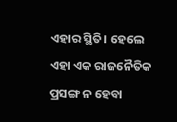ଏହାର ସ୍ଥିତି। ହେଲେ ଏହା ଏକ ରାଜନୈତିକ ପ୍ରସଙ୍ଗ ନ ହେବା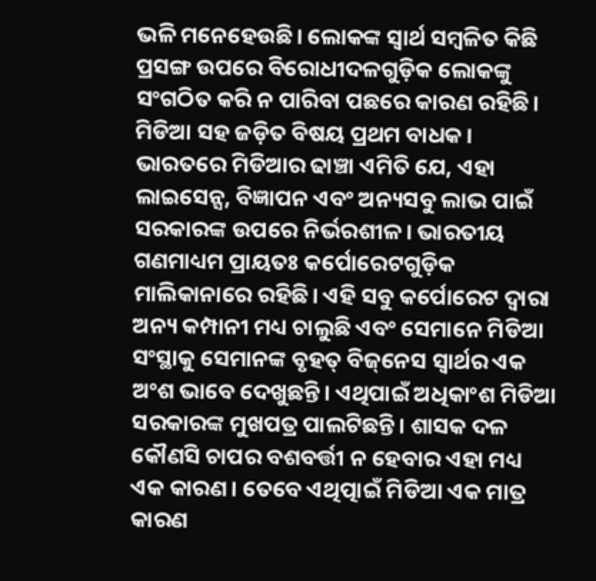ଭଳି ମନେହେଉଛି। ଲୋକଙ୍କ ସ୍ବାର୍ଥ ସମ୍ବଳିତ କିଛି ପ୍ରସଙ୍ଗ ଉପରେ ବିରୋଧୀଦଳଗୁଡ଼ିକ ଲୋକଙ୍କୁ ସଂଗଠିତ କରି ନ ପାରିବା ପଛରେ କାରଣ ରହିଛି। ମିଡିଆ ସହ ଜଡ଼ିତ ବିଷୟ ପ୍ରଥମ ବାଧକ। ଭାରତରେ ମିଡିଆର ଢାଞ୍ଚା ଏମିତି ଯେ, ଏହା ଲାଇସେନ୍ସ, ବିଜ୍ଞାପନ ଏବଂ ଅନ୍ୟସବୁ ଲାଭ ପାଇଁ ସରକାରଙ୍କ ଉପରେ ନିର୍ଭରଶୀଳ। ଭାରତୀୟ ଗଣମାଧ୍ୟମ ପ୍ରାୟତଃ କର୍ପୋରେଟଗୁଡ଼ିକ ମାଲିକାନାରେ ରହିଛି। ଏହି ସବୁ କର୍ପୋରେଟ ଦ୍ୱାରା ଅନ୍ୟ କମ୍ପାନୀ ମଧ୍ୟ ଚାଲୁଛି ଏବଂ ସେମାନେ ମିଡିଆ ସଂସ୍ଥାକୁ ସେମାନଙ୍କ ବୃହତ୍‌ ବିଜ୍‌ନେସ ସ୍ବାର୍ଥର ଏକ ଅଂଶ ଭାବେ ଦେଖୁଛନ୍ତି। ଏଥିପାଇଁ ଅଧିକାଂଶ ମିଡିଆ ସରକାରଙ୍କ ମୁଖପତ୍ର ପାଲଟିଛନ୍ତି। ଶାସକ ଦଳ କୌଣସି ଚାପର ବଶବର୍ତ୍ତୀ ନ ହେବାର ଏହା ମଧ୍ୟ ଏକ କାରଣ। ତେବେ ଏଥିତ୍ପାଇଁ ମିଡିଆ ଏକ ମାତ୍ର କାରଣ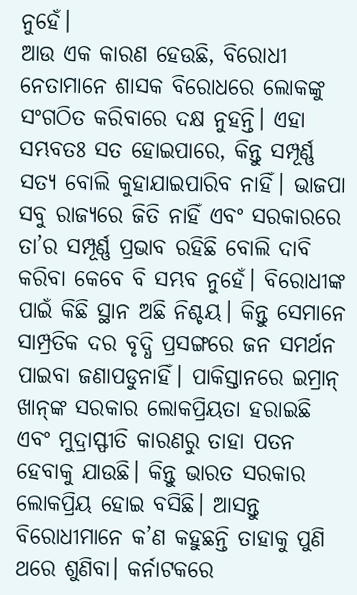ନୁହେଁ।
ଆଉ ଏକ କାରଣ ହେଉଛି, ବିରୋଧୀ ନେତାମାନେ ଶାସକ ବିରୋଧରେ ଲୋକଙ୍କୁ ସଂଗଠିତ କରିବାରେ ଦକ୍ଷ ନୁହନ୍ତି। ଏହା ସମ୍ଭବତଃ ସତ ହୋଇପାରେ, କିନ୍ତୁ ସମ୍ପୂର୍ଣ୍ଣ ସତ୍ୟ ବୋଲି କୁହାଯାଇପାରିବ ନାହିଁ। ଭାଜପା ସବୁ ରାଜ୍ୟରେ ଜିତି ନାହିଁ ଏବଂ ସରକାରରେ ତା’ର ସମ୍ପୂର୍ଣ୍ଣ ପ୍ରଭାବ ରହିଛି ବୋଲି ଦାବି କରିବା କେବେ ବି ସମ୍ଭବ ନୁହେଁ। ବିରୋଧୀଙ୍କ ପାଇଁ କିଛି ସ୍ଥାନ ଅଛି ନିଶ୍ଚୟ। କିନ୍ତୁ ସେମାନେ ସାମ୍ପ୍ରତିକ ଦର ବୃଦ୍ଧି ପ୍ରସଙ୍ଗରେ ଜନ ସମର୍ଥନ ପାଇବା ଜଣାପଡୁନାହିଁ। ପାକିସ୍ତାନରେ ଇମ୍ରାନ୍‌ ଖାନ୍‌ଙ୍କ ସରକାର ଲୋକପ୍ରିୟତା ହରାଇଛି ଏବଂ ମୁଦ୍ରାସ୍ଫୀତି କାରଣରୁ ତାହା ପତନ ହେବାକୁ ଯାଉଛି। କିନ୍ତୁ ଭାରତ ସରକାର ଲୋକପ୍ରିୟ ହୋଇ ବସିଛି। ଆସନ୍ତୁ ବିରୋଧୀମାନେ କ’ଣ କହୁଛନ୍ତି ତାହାକୁ ପୁଣି ଥରେ ଶୁଣିବା। କର୍ନାଟକରେ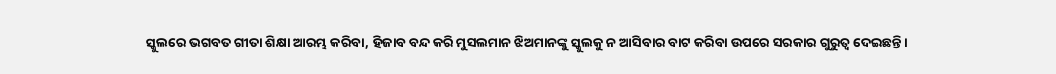ସ୍କୁଲରେ ଭଗବତ ଗୀତା ଶିକ୍ଷା ଆରମ୍ଭ କରିବା, ହିଜାବ ବନ୍ଦ କରି ମୁସଲମାନ ଝିଅମାନଙ୍କୁ ସ୍କୁଲକୁ ନ ଆସିବାର ବାଟ କରିବା ଉପରେ ସରକାର ଗୁରୁତ୍ୱ ଦେଇଛନ୍ତି।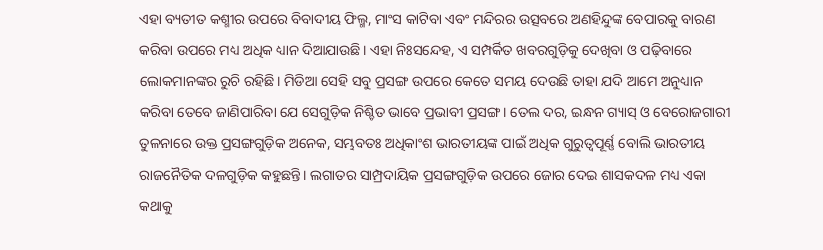ଏହା ବ୍ୟତୀତ କଶ୍ମୀର ଉପରେ ବିବାଦୀୟ ଫିଲ୍ମ, ମାଂସ କାଟିବା ଏବଂ ମନ୍ଦିରର ଉତ୍ସବରେ ଅଣହିନ୍ଦୁଙ୍କ ବେପାରକୁ ବାରଣ କରିବା ଉପରେ ମଧ୍ୟ ଅଧିକ ଧ୍ୟାନ ଦିଆଯାଉଛି। ଏହା ନିଃସନ୍ଦେହ, ଏ ସମ୍ପର୍କିତ ଖବରଗୁଡ଼ିକୁ ଦେଖିବା ଓ ପଢ଼ିବାରେ ଲୋକମାନଙ୍କର ରୁଚି ରହିଛି। ମିଡିଆ ସେହି ସବୁ ପ୍ରସଙ୍ଗ ଉପରେ କେତେ ସମୟ ଦେଉଛି ତାହା ଯଦି ଆମେ ଅନୁଧ୍ୟାନ କରିବା ତେବେ ଜାଣିପାରିବା ଯେ ସେଗୁଡ଼ିକ ନିଶ୍ଚିତ ଭାବେ ପ୍ରଭାବୀ ପ୍ରସଙ୍ଗ। ତେଲ ଦର, ଇନ୍ଧନ ଗ୍ୟାସ୍‌ ଓ ବେରୋଜଗାରୀ ତୁଳନାରେ ଉକ୍ତ ପ୍ରସଙ୍ଗଗୁଡ଼ିକ ଅନେକ, ସମ୍ଭବତଃ ଅଧିକାଂଶ ଭାରତୀୟଙ୍କ ପାଇଁ ଅଧିକ ଗୁରୁତ୍ୱପୂର୍ଣ୍ଣ ବୋଲି ଭାରତୀୟ ରାଜନୈତିକ ଦଳଗୁଡ଼ିକ କହୁଛନ୍ତି। ଲଗାତର ସାମ୍ପ୍ରଦାୟିକ ପ୍ରସଙ୍ଗଗୁଡ଼ିକ ଉପରେ ଜୋର ଦେଇ ଶାସକଦଳ ମଧ୍ୟ ଏକା କଥାକୁ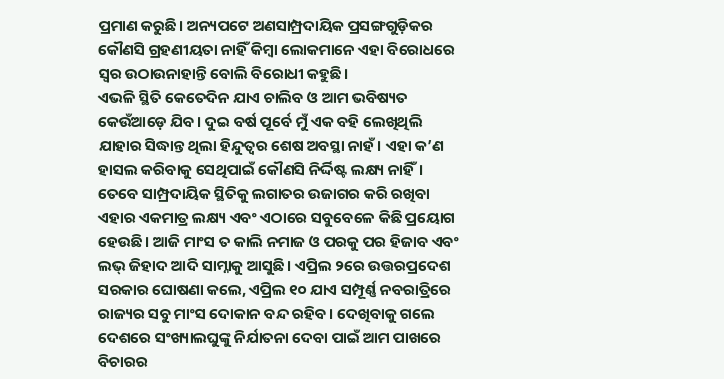ପ୍ରମାଣ କରୁଛି। ଅନ୍ୟପଟେ ଅଣସାମ୍ପ୍ରଦାୟିକ ପ୍ରସଙ୍ଗଗୁଡ଼ିକର କୌଣସି ଗ୍ରହଣୀୟତା ନାହିଁ କିମ୍ବା ଲୋକମାନେ ଏହା ବିରୋଧରେ ସ୍ବର ଉଠାଉନାହାନ୍ତି ବୋଲି ବିରୋଧୀ କହୁଛି।
ଏଭଳି ସ୍ଥିତି କେତେଦିନ ଯାଏ ଚାଲିବ ଓ ଆମ ଭବିଷ୍ୟତ କେଉଁଆଡ଼େ ଯିବ। ଦୁଇ ବର୍ଷ ପୂର୍ବେ ମୁଁ ଏକ ବହି ଲେଖିଥିଲି ଯାହାର ସିଦ୍ଧାନ୍ତ ଥିଲା ହିନ୍ଦୁତ୍ୱର ଶେଷ ଅବସ୍ଥା ନାହଁ। ଏହା କ’ଣ ହାସଲ କରିବାକୁ ସେଥିପାଇଁ କୌଣସି ନିର୍ଦ୍ଦିଷ୍ଟ ଲକ୍ଷ୍ୟ ନାହିଁ। ତେବେ ସାମ୍ପ୍ରଦାୟିକ ସ୍ଥିତିକୁ ଲଗାତର ଉଜାଗର କରି ରଖିବା ଏହାର ଏକମାତ୍ର ଲକ୍ଷ୍ୟ ଏବଂ ଏଠାରେ ସବୁବେଳେ କିଛି ପ୍ରୟୋଗ ହେଉଛି। ଆଜି ମାଂସ ତ କାଲି ନମାଜ ଓ ପରକୁ ପର ହିଜାବ ଏବଂ ଲଭ୍‌ ଜିହାଦ ଆଦି ସାମ୍ନାକୁ ଆସୁଛି। ଏପ୍ରିଲ ୨ରେ ଉତ୍ତରପ୍ରଦେଶ ସରକାର ଘୋଷଣା କଲେ, ଏପ୍ରିଲ ୧୦ ଯାଏ ସମ୍ପୂର୍ଣ୍ଣ ନବରାତ୍ରିରେ ରାଜ୍ୟର ସବୁ ମାଂସ ଦୋକାନ ବନ୍ଦ ରହିବ। ଦେଖିବାକୁ ଗଲେ ଦେଶରେ ସଂଖ୍ୟାଲଘୁଙ୍କୁ ନିର୍ଯାତନା ଦେବା ପାଇଁ ଆମ ପାଖରେ ବିଚାରର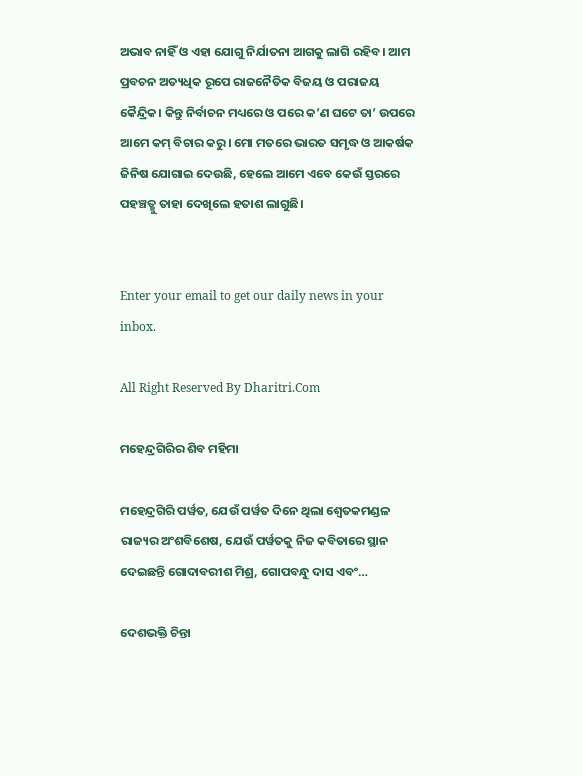ଅଭାବ ନାହିଁ ଓ ଏହା ଯୋଗୁ ନିର୍ଯାତନା ଆଗକୁ ଲାଗି ରହିବ। ଆମ ପ୍ରବଚନ ଅତ୍ୟଧିକ ରୂପେ ରାଜନୈତିକ ବିଜୟ ଓ ପରାଜୟ କୈନ୍ଦ୍ରିକ। କିନ୍ତୁ ନିର୍ବାଚନ ମଧ୍ୟରେ ଓ ପରେ କ’ଣ ଘଟେ ତା’ ଉପରେ ଆମେ କମ୍‌ ବିଚାର କରୁ। ମୋ ମତରେ ଭାରତ ସମୃଦ୍ଧ ଓ ଆକର୍ଷକ ଜିନିଷ ଯୋଗାଇ ଦେଉଛି, ହେଲେ ଆମେ ଏବେ କେଉଁ ସ୍ତରରେ ପହଞ୍ଚତ୍ଛୁ ତାହା ଦେଖିଲେ ହତାଶ ଲାଗୁଛି।


Enter your email to get our daily news in your inbox.

All Right Reserved By Dharitri.Com

ମହେନ୍ଦ୍ରଗିରିର ଶିବ ମହିମା

ମହେନ୍ଦ୍ରଗିରି ପର୍ୱତ, ଯେଉଁ ପର୍ୱତ ଦିନେ ଥିଲା ଶ୍ୱେତକମଣ୍ଡଳ ରାଜ୍ୟର ଅଂଶବିଶେଷ, ଯେଉଁ ପର୍ୱତକୁ ନିଜ କବିତାରେ ସ୍ଥାନ ଦେଇଛନ୍ତି ଗୋଦାବରୀଶ ମିଶ୍ର, ଗୋପବନ୍ଧୁ ଦାସ ଏବଂ…

ଦେଶଭକ୍ତି ଚିନ୍ତା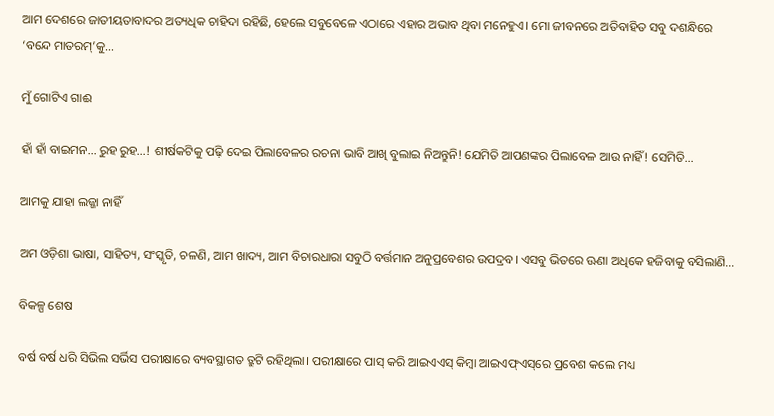ଆମ ଦେଶରେ ଜାତୀୟତାବାଦର ଅତ୍ୟଧିକ ଚାହିଦା ରହିଛି, ହେଲେ ସବୁବେଳେ ଏଠାରେ ଏହାର ଅଭାବ ଥିବା ମନେହୁଏ। ମୋ ଜୀବନରେ ଅତିବାହିତ ସବୁ ଦଶନ୍ଧିରେ ‘ବନ୍ଦେ ମାତରମ୍‌’କୁ…

ମୁଁ ଗୋଟିଏ ଗାଈ

ହାଁ ହାଁ ବାଇମନ… ରୁହ ରୁହ…! ଶୀର୍ଷକଟିକୁ ପଢ଼ି ଦେଇ ପିଲାବେଳର ରଚନା ଭାବି ଆଖି ବୁଲାଇ ନିଅନ୍ତୁନି! ଯେମିତି ଆପଣଙ୍କର ପିଲାବେଳ ଆଉ ନାହିଁ! ସେମିତି…

ଆମକୁ ଯାହା ଲଜ୍ଜା ନାହିଁ

ଅମ ଓଡ଼ିଶା ଭାଷା, ସାହିତ୍ୟ, ସଂସ୍କୃତି, ଚଳଣି, ଆମ ଖାଦ୍ୟ, ଆମ ବିଚାରଧାରା ସବୁଠି ବର୍ତ୍ତମାନ ଅନୁପ୍ରବେଶର ଉପଦ୍ରବ। ଏସବୁ ଭିତରେ ଊଣା ଅଧିକେ ହଜିବାକୁ ବସିଲାଣି…

ବିକଳ୍ପ ଶେଷ

ବର୍ଷ ବର୍ଷ ଧରି ସିଭିଲ ସର୍ଭିସ ପରୀକ୍ଷାରେ ବ୍ୟବସ୍ଥାଗତ ତ୍ରୁଟି ରହିଥିଲା। ପରୀକ୍ଷାରେ ପାସ୍‌ କରି ଆଇଏଏସ୍‌ କିମ୍ବା ଆଇଏଫ୍‌ଏସ୍‌ରେ ପ୍ରବେଶ କଲେ ମଧ୍ୟ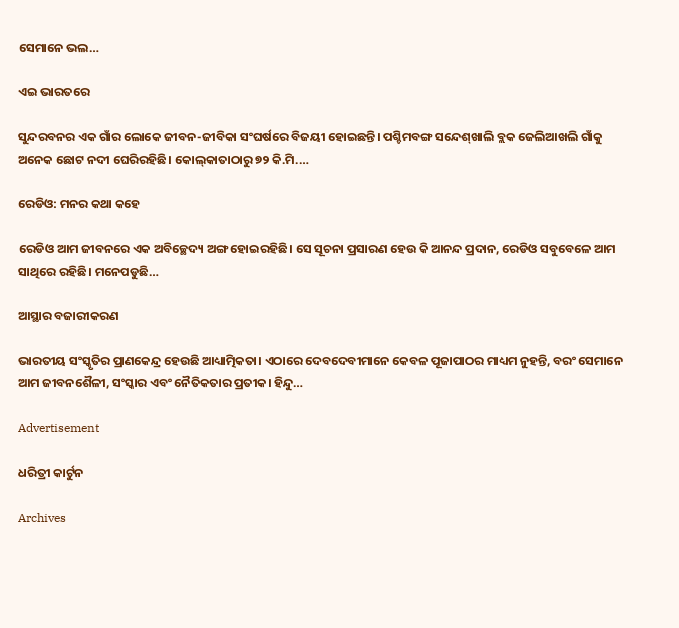ସେମାନେ ଭଲ…

ଏଇ ଭାରତରେ

ସୁନ୍ଦରବନର ଏକ ଗାଁର ଲୋକେ ଜୀବନ-ଜୀବିକା ସଂଘର୍ଷରେ ବିଜୟୀ ହୋଇଛନ୍ତି। ପଶ୍ଚିମବଙ୍ଗ ସନ୍ଦେଶ୍‌ଖାଲି ବ୍ଲକ ଜେଲିଆଖଲି ଗାଁକୁ ଅନେକ ଛୋଟ ନଦୀ ଘେରିରହିଛି। କୋଲ୍‌କାତାଠାରୁ ୭୨ କି.ମି.…

ରେଡିଓ: ମନର କଥା କହେ

ରେଡିଓ ଆମ ଜୀବନରେ ଏକ ଅବିଚ୍ଛେଦ୍ୟ ଅଙ୍ଗ ହୋଇରହିଛି। ସେ ସୂଚନା ପ୍ରସାରଣ ହେଉ କି ଆନନ୍ଦ ପ୍ରଦାନ, ରେଡିଓ ସବୁବେଳେ ଆମ ସାଥିରେ ରହିଛି। ମନେପଡୁଛି…

ଆସ୍ଥାର ବଜାରୀକରଣ

ଭାରତୀୟ ସଂସ୍କୃତିର ପ୍ରାଣକେନ୍ଦ୍ର ହେଉଛି ଆଧ୍ୟାତ୍ମିକତା। ଏଠାରେ ଦେବଦେବୀମାନେ କେବଳ ପୂଜାପାଠର ମାଧ୍ୟମ ନୁହନ୍ତି, ବରଂ ସେମାନେ ଆମ ଜୀବନଶୈଳୀ, ସଂସ୍କାର ଏବଂ ନୈତିକତାର ପ୍ରତୀକ। ହିନ୍ଦୁ…

Advertisement

ଧରିତ୍ରୀ କାର୍ଟୁନ

Archives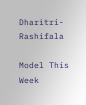Dharitri-Rashifala

Model This Week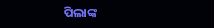ପିଲାଙ୍କ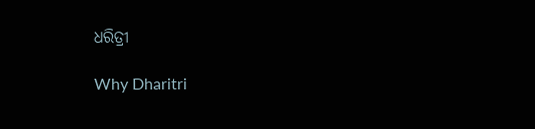ଧରିତ୍ରୀ

Why Dharitri